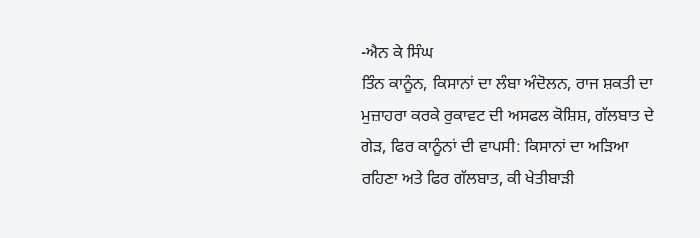-ਐਨ ਕੇ ਸਿੰਘ
ਤਿੰਨ ਕਾਨੂੰਨ, ਕਿਸਾਨਾਂ ਦਾ ਲੰਬਾ ਅੰਦੋਲਨ, ਰਾਜ ਸ਼ਕਤੀ ਦਾ ਮੁਜ਼ਾਹਰਾ ਕਰਕੇ ਰੁਕਾਵਟ ਦੀ ਅਸਫਲ ਕੋਸ਼ਿਸ਼, ਗੱਲਬਾਤ ਦੇ ਗੇੜ, ਫਿਰ ਕਾਨੂੰਨਾਂ ਦੀ ਵਾਪਸੀ: ਕਿਸਾਨਾਂ ਦਾ ਅੜਿਆ ਰਹਿਣਾ ਅਤੇ ਫਿਰ ਗੱਲਬਾਤ, ਕੀ ਖੇਤੀਬਾੜੀ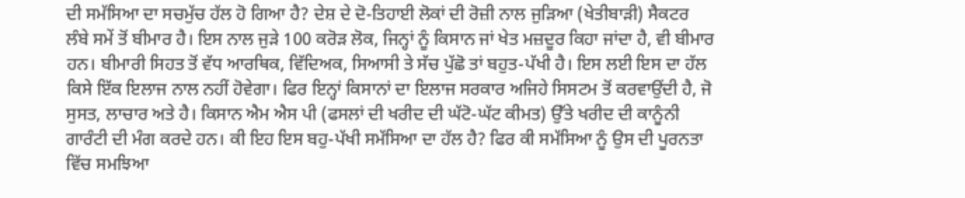ਦੀ ਸਮੱਸਿਆ ਦਾ ਸਚਮੁੱਚ ਹੱਲ ਹੋ ਗਿਆ ਹੈ? ਦੇਸ਼ ਦੇ ਦੋ-ਤਿਹਾਈ ਲੋਕਾਂ ਦੀ ਰੋਜ਼ੀ ਨਾਲ ਜੁੜਿਆ (ਖੇਤੀਬਾੜੀ) ਸੈਕਟਰ ਲੰਬੇ ਸਮੇਂ ਤੋਂ ਬੀਮਾਰ ਹੈ। ਇਸ ਨਾਲ ਜੁੜੇ 100 ਕਰੋੜ ਲੋਕ, ਜਿਨ੍ਹਾਂ ਨੂੰ ਕਿਸਾਨ ਜਾਂ ਖੇਤ ਮਜ਼ਦੂਰ ਕਿਹਾ ਜਾਂਦਾ ਹੈ, ਵੀ ਬੀਮਾਰ ਹਨ। ਬੀਮਾਰੀ ਸਿਹਤ ਤੋਂ ਵੱਧ ਆਰਥਿਕ, ਵਿੱਦਿਅਕ, ਸਿਆਸੀ ਤੇ ਸੱਚ ਪੁੱਛੋ ਤਾਂ ਬਹੁਤ-ਪੱਖੀ ਹੈ। ਇਸ ਲਈ ਇਸ ਦਾ ਹੱਲ ਕਿਸੇ ਇੱਕ ਇਲਾਜ ਨਾਲ ਨਹੀਂ ਹੋਵੇਗਾ। ਫਿਰ ਇਨ੍ਹਾਂ ਕਿਸਾਨਾਂ ਦਾ ਇਲਾਜ ਸਰਕਾਰ ਅਜਿਹੇ ਸਿਸਟਮ ਤੋਂ ਕਰਵਾਉਂਦੀ ਹੈ, ਜੋ ਸੁਸਤ, ਲਾਚਾਰ ਅਤੇ ਹੈ। ਕਿਸਾਨ ਐਮ ਐਸ ਪੀ (ਫਸਲਾਂ ਦੀ ਖਰੀਦ ਦੀ ਘੱਟੋ-ਘੱਟ ਕੀਮਤ) ਉੱਤੇ ਖਰੀਦ ਦੀ ਕਾਨੂੰਨੀ ਗਾਰੰਟੀ ਦੀ ਮੰਗ ਕਰਦੇ ਹਨ। ਕੀ ਇਹ ਇਸ ਬਹੁ-ਪੱਖੀ ਸਮੱਸਿਆ ਦਾ ਹੱਲ ਹੈ? ਫਿਰ ਕੀ ਸਮੱਸਿਆ ਨੂੰ ਉਸ ਦੀ ਪੂਰਨਤਾ ਵਿੱਚ ਸਮਝਿਆ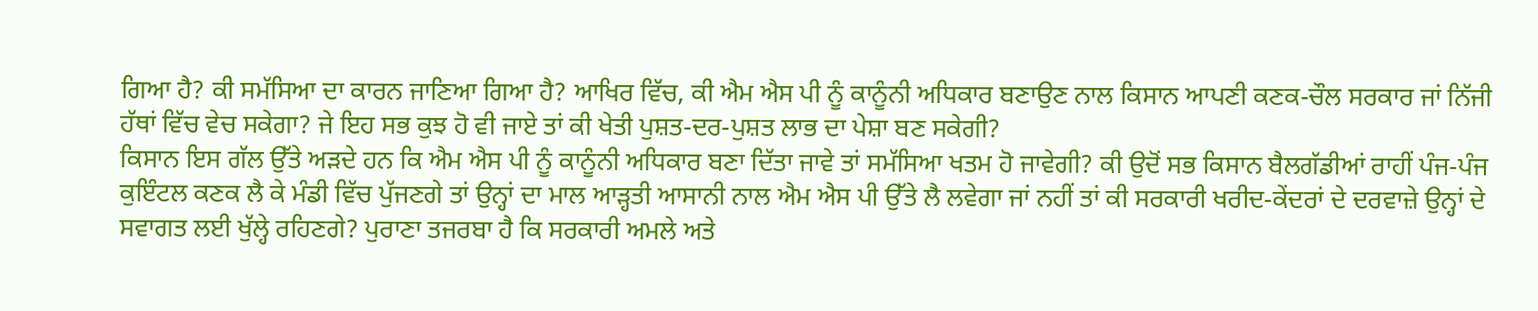ਗਿਆ ਹੈ? ਕੀ ਸਮੱਸਿਆ ਦਾ ਕਾਰਨ ਜਾਣਿਆ ਗਿਆ ਹੈ? ਆਖਿਰ ਵਿੱਚ, ਕੀ ਐਮ ਐਸ ਪੀ ਨੂੰ ਕਾਨੂੰਨੀ ਅਧਿਕਾਰ ਬਣਾਉਣ ਨਾਲ ਕਿਸਾਨ ਆਪਣੀ ਕਣਕ-ਚੌਲ ਸਰਕਾਰ ਜਾਂ ਨਿੱਜੀ ਹੱਥਾਂ ਵਿੱਚ ਵੇਚ ਸਕੇਗਾ? ਜੇ ਇਹ ਸਭ ਕੁਝ ਹੋ ਵੀ ਜਾਏ ਤਾਂ ਕੀ ਖੇਤੀ ਪੁਸ਼ਤ-ਦਰ-ਪੁਸ਼ਤ ਲਾਭ ਦਾ ਪੇਸ਼ਾ ਬਣ ਸਕੇਗੀ?
ਕਿਸਾਨ ਇਸ ਗੱਲ ਉੱਤੇ ਅੜਦੇ ਹਨ ਕਿ ਐਮ ਐਸ ਪੀ ਨੂੰ ਕਾਨੂੰਨੀ ਅਧਿਕਾਰ ਬਣਾ ਦਿੱਤਾ ਜਾਵੇ ਤਾਂ ਸਮੱਸਿਆ ਖਤਮ ਹੋ ਜਾਵੇਗੀ? ਕੀ ਉਦੋਂ ਸਭ ਕਿਸਾਨ ਬੈਲਗੱਡੀਆਂ ਰਾਹੀਂ ਪੰਜ-ਪੰਜ ਕੁਇੰਟਲ ਕਣਕ ਲੈ ਕੇ ਮੰਡੀ ਵਿੱਚ ਪੁੱਜਣਗੇ ਤਾਂ ਉਨ੍ਹਾਂ ਦਾ ਮਾਲ ਆੜ੍ਹਤੀ ਆਸਾਨੀ ਨਾਲ ਐਮ ਐਸ ਪੀ ਉੱਤੇ ਲੈ ਲਵੇਗਾ ਜਾਂ ਨਹੀਂ ਤਾਂ ਕੀ ਸਰਕਾਰੀ ਖਰੀਦ-ਕੇਂਦਰਾਂ ਦੇ ਦਰਵਾਜ਼ੇ ਉਨ੍ਹਾਂ ਦੇ ਸਵਾਗਤ ਲਈ ਖੁੱਲ੍ਹੇ ਰਹਿਣਗੇ? ਪੁਰਾਣਾ ਤਜਰਬਾ ਹੈ ਕਿ ਸਰਕਾਰੀ ਅਮਲੇ ਅਤੇ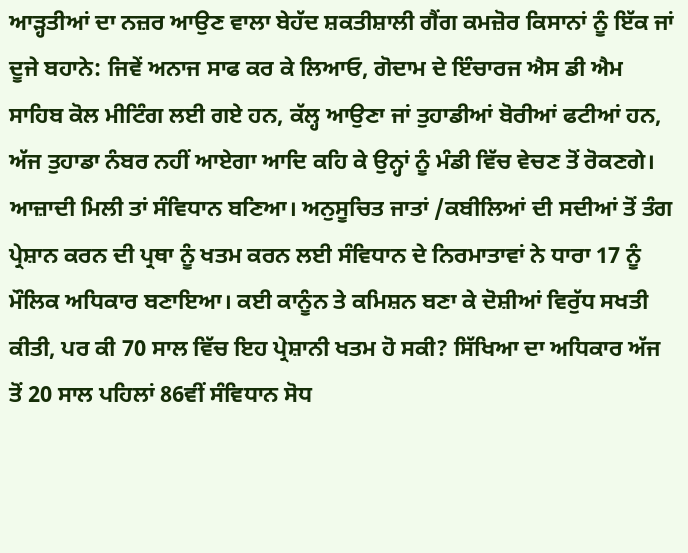ਆੜ੍ਹਤੀਆਂ ਦਾ ਨਜ਼ਰ ਆਉਣ ਵਾਲਾ ਬੇਹੱਦ ਸ਼ਕਤੀਸ਼ਾਲੀ ਗੈਂਗ ਕਮਜ਼ੋਰ ਕਿਸਾਨਾਂ ਨੂੰ ਇੱਕ ਜਾਂ ਦੂਜੇ ਬਹਾਨੇ: ਜਿਵੇਂ ਅਨਾਜ ਸਾਫ ਕਰ ਕੇ ਲਿਆਓ, ਗੋਦਾਮ ਦੇ ਇੰਚਾਰਜ ਐਸ ਡੀ ਐਮ ਸਾਹਿਬ ਕੋਲ ਮੀਟਿੰਗ ਲਈ ਗਏ ਹਨ, ਕੱਲ੍ਹ ਆਉਣਾ ਜਾਂ ਤੁਹਾਡੀਆਂ ਬੋਰੀਆਂ ਫਟੀਆਂ ਹਨ, ਅੱਜ ਤੁਹਾਡਾ ਨੰਬਰ ਨਹੀਂ ਆਏਗਾ ਆਦਿ ਕਹਿ ਕੇ ਉਨ੍ਹਾਂ ਨੂੰ ਮੰਡੀ ਵਿੱਚ ਵੇਚਣ ਤੋਂ ਰੋਕਣਗੇ।
ਆਜ਼ਾਦੀ ਮਿਲੀ ਤਾਂ ਸੰਵਿਧਾਨ ਬਣਿਆ। ਅਨੁਸੂਚਿਤ ਜਾਤਾਂ /ਕਬੀਲਿਆਂ ਦੀ ਸਦੀਆਂ ਤੋਂ ਤੰਗ ਪ੍ਰੇਸ਼ਾਨ ਕਰਨ ਦੀ ਪ੍ਰਥਾ ਨੂੰ ਖਤਮ ਕਰਨ ਲਈ ਸੰਵਿਧਾਨ ਦੇ ਨਿਰਮਾਤਾਵਾਂ ਨੇ ਧਾਰਾ 17 ਨੂੰ ਮੌਲਿਕ ਅਧਿਕਾਰ ਬਣਾਇਆ। ਕਈ ਕਾਨੂੰਨ ਤੇ ਕਮਿਸ਼ਨ ਬਣਾ ਕੇ ਦੋਸ਼ੀਆਂ ਵਿਰੁੱਧ ਸਖਤੀ ਕੀਤੀ, ਪਰ ਕੀ 70 ਸਾਲ ਵਿੱਚ ਇਹ ਪ੍ਰੇਸ਼ਾਨੀ ਖਤਮ ਹੋ ਸਕੀ? ਸਿੱਖਿਆ ਦਾ ਅਧਿਕਾਰ ਅੱਜ ਤੋਂ 20 ਸਾਲ ਪਹਿਲਾਂ 86ਵੀਂ ਸੰਵਿਧਾਨ ਸੋਧ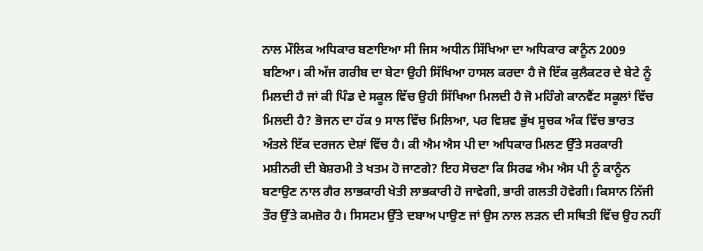ਨਾਲ ਮੌਲਿਕ ਅਧਿਕਾਰ ਬਣਾਇਆ ਸੀ ਜਿਸ ਅਧੀਨ ਸਿੱਖਿਆ ਦਾ ਅਧਿਕਾਰ ਕਾਨੂੰਨ 2009 ਬਣਿਆ। ਕੀ ਅੱਜ ਗਰੀਬ ਦਾ ਬੇਟਾ ਉਹੀ ਸਿੱਖਿਆ ਹਾਸਲ ਕਰਦਾ ਹੈ ਜੋ ਇੱਕ ਕੁਲੈਕਟਰ ਦੇ ਬੇਟੇ ਨੂੰ ਮਿਲਦੀ ਹੈ ਜਾਂ ਕੀ ਪਿੰਡ ਦੇ ਸਕੂਲ ਵਿੱਚ ਉਹੀ ਸਿੱਖਿਆ ਮਿਲਦੀ ਹੈ ਜੋ ਮਹਿੰਗੇ ਕਾਨਵੈਂਟ ਸਕੂਲਾਂ ਵਿੱਚ ਮਿਲਦੀ ਹੈ? ਭੋਜਨ ਦਾ ਹੱਕ 9 ਸਾਲ ਵਿੱਚ ਮਿਲਿਆ, ਪਰ ਵਿਸ਼ਵ ਭੁੱਖ ਸੂਚਕ ਅੰਕ ਵਿੱਚ ਭਾਰਤ ਅੰਤਲੇ ਇੱਕ ਦਰਜਨ ਦੇਸ਼ਾਂ ਵਿੱਚ ਹੈ। ਕੀ ਐਮ ਐਸ ਪੀ ਦਾ ਅਧਿਕਾਰ ਮਿਲਣ ਉੱਤੇ ਸਰਕਾਰੀ ਮਸ਼ੀਨਰੀ ਦੀ ਬੇਸ਼ਰਮੀ ਤੇ ਖਤਮ ਹੋ ਜਾਣਗੇ? ਇਹ ਸੋਚਣਾ ਕਿ ਸਿਰਫ ਐਮ ਐਸ ਪੀ ਨੂੰ ਕਾਨੂੰਨ ਬਣਾਉਣ ਨਾਲ ਗੈਰ ਲਾਭਕਾਰੀ ਖੇਤੀ ਲਾਭਕਾਰੀ ਹੋ ਜਾਵੇਗੀ, ਭਾਰੀ ਗਲਤੀ ਹੋਵੇਗੀ। ਕਿਸਾਨ ਨਿੱਜੀ ਤੌਰ ਉੱਤੇ ਕਮਜ਼ੋਰ ਹੈ। ਸਿਸਟਮ ਉੱਤੇ ਦਬਾਅ ਪਾਉਣ ਜਾਂ ਉਸ ਨਾਲ ਲੜਨ ਦੀ ਸਥਿਤੀ ਵਿੱਚ ਉਹ ਨਹੀਂ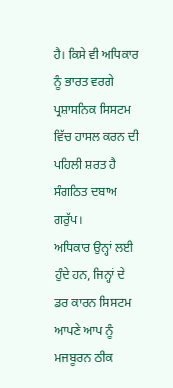ਹੈ। ਕਿਸੇ ਵੀ ਅਧਿਕਾਰ ਨੂੰ ਭਾਰਤ ਵਰਗੇ ਪ੍ਰਸ਼ਾਸਨਿਕ ਸਿਸਟਮ ਵਿੱਚ ਹਾਸਲ ਕਰਨ ਦੀ ਪਹਿਲੀ ਸ਼ਰਤ ਹੈ ਸੰਗਠਿਤ ਦਬਾਅ ਗਰੁੱਪ।
ਅਧਿਕਾਰ ਉਨ੍ਹਾਂ ਲਈ ਹੁੰਦੇ ਹਨ, ਜਿਨ੍ਹਾਂ ਦੇ ਡਰ ਕਾਰਨ ਸਿਸਟਮ ਆਪਣੇ ਆਪ ਨੂੰ ਮਜਬੂਰਨ ਠੀਕ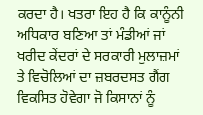ਕਰਦਾ ਹੈ। ਖਤਰਾ ਇਹ ਹੈ ਕਿ ਕਾਨੂੰਨੀ ਅਧਿਕਾਰ ਬਣਿਆ ਤਾਂ ਮੰਡੀਆਂ ਜਾਂ ਖਰੀਦ ਕੇਂਦਰਾਂ ਦੇ ਸਰਕਾਰੀ ਮੁਲਾਜ਼ਮਾਂ ਤੇ ਵਿਚੋਲਿਆਂ ਦਾ ਜ਼ਬਰਦਸਤ ਗੈਂਗ ਵਿਕਸਿਤ ਹੋਵੇਗਾ ਜੋ ਕਿਸਾਨਾਂ ਨੂੰ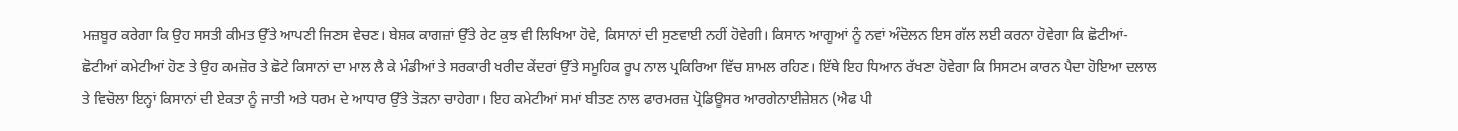ਮਜ਼ਬੂਰ ਕਰੇਗਾ ਕਿ ਉਹ ਸਸਤੀ ਕੀਮਤ ਉੱਤੇ ਆਪਣੀ ਜਿਣਸ ਵੇਚਣ। ਬੇਸ਼ਕ ਕਾਗਜ਼ਾਂ ਉੱਤੇ ਰੇਟ ਕੁਝ ਵੀ ਲਿਖਿਆ ਹੋਵੇ, ਕਿਸਾਨਾਂ ਦੀ ਸੁਣਵਾਈ ਨਹੀਂ ਹੋਵੇਗੀ। ਕਿਸਾਨ ਆਗੂਆਂ ਨੂੰ ਨਵਾਂ ਅੰਦੋਲਨ ਇਸ ਗੱਲ ਲਈ ਕਰਨਾ ਹੋਵੇਗਾ ਕਿ ਛੋਟੀਆਂ-ਛੋਟੀਆਂ ਕਮੇਟੀਆਂ ਹੋਣ ਤੇ ਉਹ ਕਮਜ਼ੋਰ ਤੇ ਛੋਟੇ ਕਿਸਾਨਾਂ ਦਾ ਮਾਲ ਲੈ ਕੇ ਮੰਡੀਆਂ ਤੇ ਸਰਕਾਰੀ ਖਰੀਦ ਕੇਂਦਰਾਂ ਉੱਤੇ ਸਮੂਹਿਕ ਰੂਪ ਨਾਲ ਪ੍ਰਕਿਰਿਆ ਵਿੱਚ ਸ਼ਾਮਲ ਰਹਿਣ। ਇੱਥੇ ਇਹ ਧਿਆਨ ਰੱਖਣਾ ਹੋਵੇਗਾ ਕਿ ਸਿਸਟਮ ਕਾਰਨ ਪੈਦਾ ਹੋਇਆ ਦਲਾਲ ਤੇ ਵਿਚੋਲਾ ਇਨ੍ਹਾਂ ਕਿਸਾਨਾਂ ਦੀ ਏਕਤਾ ਨੂੰ ਜਾਤੀ ਅਤੇ ਧਰਮ ਦੇ ਆਧਾਰ ਉੱਤੇ ਤੋੜਨਾ ਚਾਹੇਗਾ। ਇਹ ਕਮੇਟੀਆਂ ਸਮਾਂ ਬੀਤਣ ਨਾਲ ਫਾਰਮਰਜ਼ ਪ੍ਰੋਡਿਊਸਰ ਆਰਗੇਨਾਈਜ਼ੇਸ਼ਨ (ਐਫ ਪੀ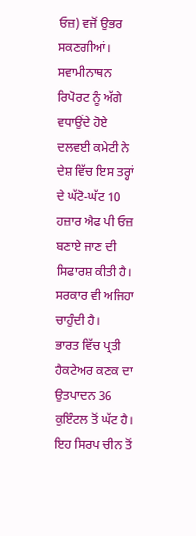ਓਜ਼) ਵਜੋਂ ਉਭਰ ਸਕਣਗੀਆਂ।
ਸਵਾਮੀਨਾਥਨ ਰਿਪੋਰਟ ਨੂੰ ਅੱਗੇ ਵਧਾਉਂਦੇ ਹੋਏ ਦਲਵਈ ਕਮੇਟੀ ਨੇ ਦੇਸ਼ ਵਿੱਚ ਇਸ ਤਰ੍ਹਾਂ ਦੇ ਘੱਟੋ-ਘੱਟ 10 ਹਜ਼ਾਰ ਐਫ ਪੀ ਓਜ਼ ਬਣਾਏ ਜਾਣ ਦੀ ਸਿਫਾਰਸ਼ ਕੀਤੀ ਹੈ। ਸਰਕਾਰ ਵੀ ਅਜਿਹਾ ਚਾਹੁੰਦੀ ਹੈ।
ਭਾਰਤ ਵਿੱਚ ਪ੍ਰਤੀ ਹੈਕਟੇਅਰ ਕਣਕ ਦਾ ਉਤਪਾਦਨ 36 ਕੁਇੰਟਲ ਤੋਂ ਘੱਟ ਹੈ। ਇਹ ਸਿਰਪ ਚੀਨ ਤੋਂ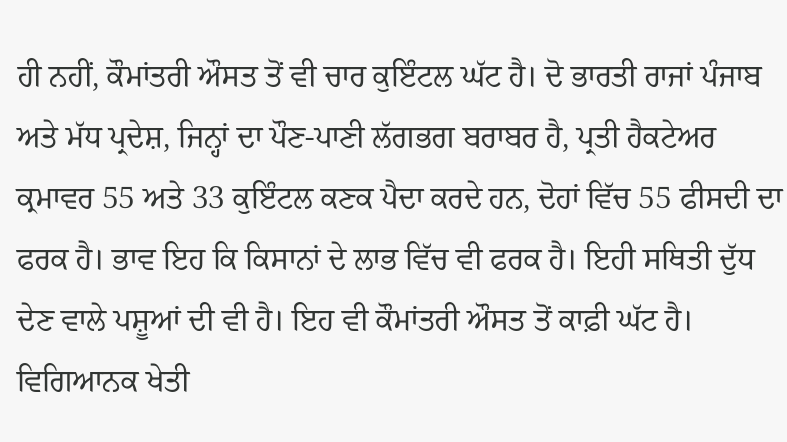ਹੀ ਨਹੀਂ, ਕੌਮਾਂਤਰੀ ਔਸਤ ਤੋਂ ਵੀ ਚਾਰ ਕੁਇੰਟਲ ਘੱਟ ਹੈ। ਦੋ ਭਾਰਤੀ ਰਾਜਾਂ ਪੰਜਾਬ ਅਤੇ ਮੱਧ ਪ੍ਰਦੇਸ਼, ਜਿਨ੍ਹਾਂ ਦਾ ਪੌਣ-ਪਾਣੀ ਲੱਗਭਗ ਬਰਾਬਰ ਹੈ, ਪ੍ਰਤੀ ਹੈਕਟੇਅਰ ਕ੍ਰਮਾਵਰ 55 ਅਤੇ 33 ਕੁਇੰਟਲ ਕਣਕ ਪੈਦਾ ਕਰਦੇ ਹਨ, ਦੋਹਾਂ ਵਿੱਚ 55 ਫੀਸਦੀ ਦਾ ਫਰਕ ਹੈ। ਭਾਵ ਇਹ ਕਿ ਕਿਸਾਨਾਂ ਦੇ ਲਾਭ ਵਿੱਚ ਵੀ ਫਰਕ ਹੈ। ਇਹੀ ਸਥਿਤੀ ਦੁੱਧ ਦੇਣ ਵਾਲੇ ਪਸ਼ੂਆਂ ਦੀ ਵੀ ਹੈ। ਇਹ ਵੀ ਕੌਮਾਂਤਰੀ ਔਸਤ ਤੋਂ ਕਾਫ਼ੀ ਘੱਟ ਹੈ।
ਵਿਗਿਆਨਕ ਖੇਤੀ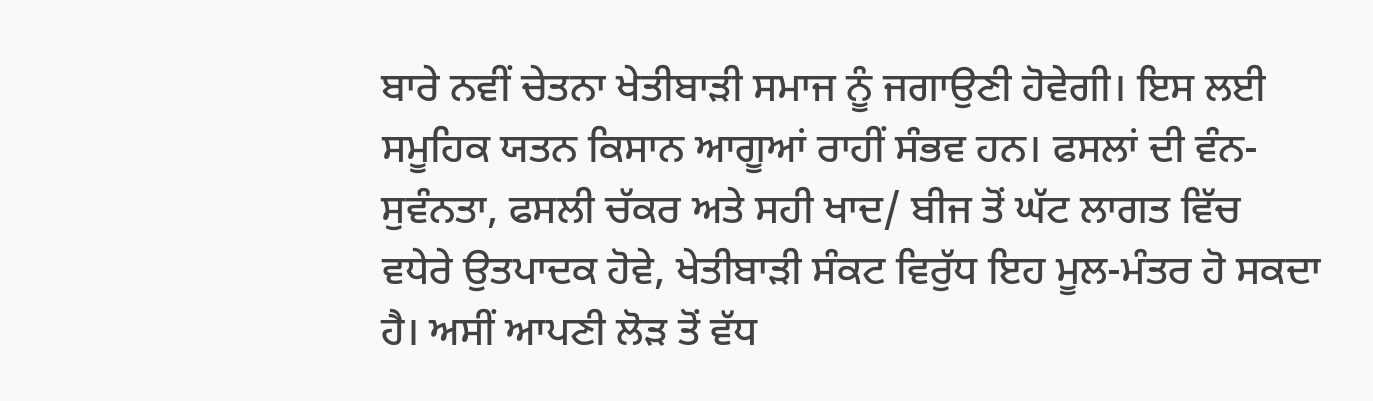ਬਾਰੇ ਨਵੀਂ ਚੇਤਨਾ ਖੇਤੀਬਾੜੀ ਸਮਾਜ ਨੂੰ ਜਗਾਉਣੀ ਹੋਵੇਗੀ। ਇਸ ਲਈ ਸਮੂਹਿਕ ਯਤਨ ਕਿਸਾਨ ਆਗੂਆਂ ਰਾਹੀਂ ਸੰਭਵ ਹਨ। ਫਸਲਾਂ ਦੀ ਵੰਨ-ਸੁਵੰਨਤਾ, ਫਸਲੀ ਚੱਕਰ ਅਤੇ ਸਹੀ ਖਾਦ/ ਬੀਜ ਤੋਂ ਘੱਟ ਲਾਗਤ ਵਿੱਚ ਵਧੇਰੇ ਉਤਪਾਦਕ ਹੋਵੇ, ਖੇਤੀਬਾੜੀ ਸੰਕਟ ਵਿਰੁੱਧ ਇਹ ਮੂਲ-ਮੰਤਰ ਹੋ ਸਕਦਾ ਹੈ। ਅਸੀਂ ਆਪਣੀ ਲੋੜ ਤੋਂ ਵੱਧ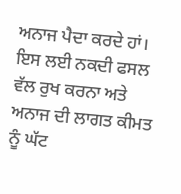ਅਨਾਜ ਪੈਦਾ ਕਰਦੇ ਹਾਂ। ਇਸ ਲਈ ਨਕਦੀ ਫਸਲ ਵੱਲ ਰੁਖ ਕਰਨਾ ਅਤੇ ਅਨਾਜ ਦੀ ਲਾਗਤ ਕੀਮਤ ਨੂੰ ਘੱਟ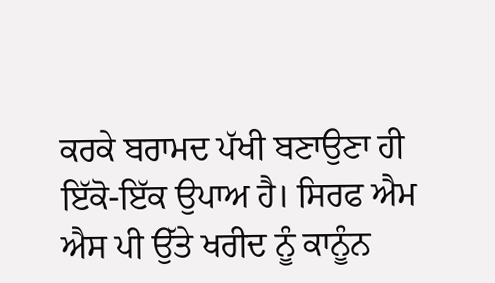ਕਰਕੇ ਬਰਾਮਦ ਪੱਖੀ ਬਣਾਉਣਾ ਹੀ ਇੱਕੋ-ਇੱਕ ਉਪਾਅ ਹੈ। ਸਿਰਫ ਐਮ ਐਸ ਪੀ ਉੱਤੇ ਖਰੀਦ ਨੂੰ ਕਾਨੂੰਨ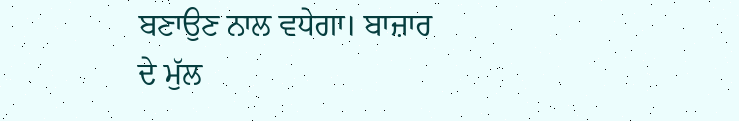ਬਣਾਉਣ ਨਾਲ ਵਧੇਗਾ। ਬਾਜ਼ਾਰ ਦੇ ਮੁੱਲ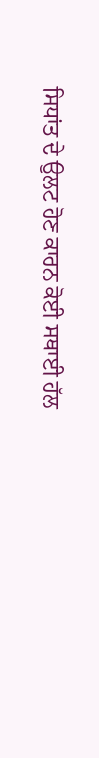ਸਿਧਾਂਤ ਦੇ ਉਲਟ ਹੋਣ ਕਾਰਨ ਕੋਈ ਸਥਾਈ ਹੱਲ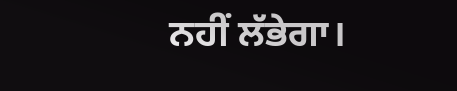ਨਹੀਂ ਲੱਭੇਗਾ।